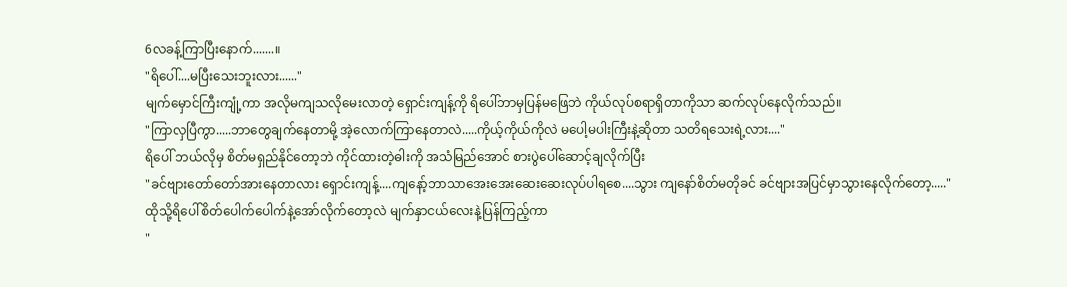6လခန့်ကြာပြီးနောက်.......။
"ရိပေါ်....မပြီးသေးဘူးလား......"
မျက်မှောင်ကြီးကျုံ့ကာ အလိုမကျသလိုမေးလာတဲ့ ရှောင်းကျန့်ကို ရိပေါ်ဘာမှပြန်မဖြေဘဲ ကိုယ်လုပ်စရာရှိတာကိုသာ ဆက်လုပ်နေလိုက်သည်။
"ကြာလှပြီကွာ.....ဘာတွေချက်နေတာမို့ အဲ့လောက်ကြာနေတာလဲ.....ကိုယ့်ကိုယ်ကိုလဲ မပေါ့မပါးကြီးနဲ့ဆိုတာ သတိရသေးရဲ့လား...."
ရိပေါ် ဘယ်လိုမှ စိတ်မရှည်နိုင်တော့ဘဲ ကိုင်ထားတဲ့ဓါးကို အသံမြည်အောင် စားပွဲပေါ်ဆောင့်ချလိုက်ပြီး
"ခင်ဗျားတော်တော်အားနေတာလား ရှောင်းကျန့်....ကျနော့်ဘာသာအေးအေးဆေးဆေးလုပ်ပါရစေ....သွား ကျနော်စိတ်မတိုခင် ခင်ဗျားအပြင်မှာသွားနေလိုက်တော့....."
ထိုသို့ရိပေါ်စိတ်ပေါက်ပေါက်နဲ့အော်လိုက်တော့လဲ မျက်နှာငယ်လေးနဲ့ပြန်ကြည့်ကာ
"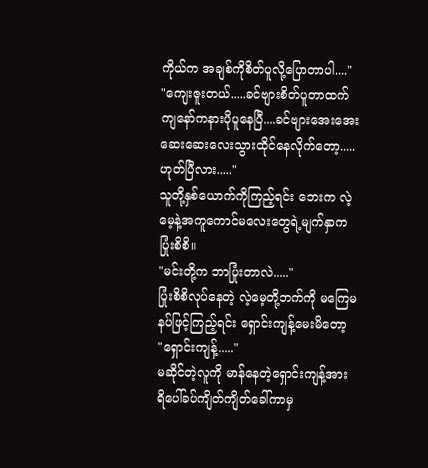ကိုယ်က အချစ်ကိုစိတ်ပူလို့ပြောတာပါ...."
"ကျေးဇူးတယ်.....ခင်ဗျားစိတ်ပူတာထက် ကျနော်ကနားပိုပူနေပြီ....ခင်ဗျားအေးအေးဆေးဆေးလေးသွားထိုင်နေလိုက်တော့.....ဟုတ်ပြီလား....."
သူတို့နှစ်ယောက်ကိုကြည့်ရင်း ဘေးက လဲ့မေ့နဲ့အကူကောင်မလေးတွေရဲ့မျက်နှာက ပြုံးစိစိ။
"မင်းတို့က ဘာပြုံးတာလဲ....."
ပြုံးစိစိလုပ်နေတဲ့ လဲ့မေ့တို့ဘက်ကို မကြေမနပ်ဖြင့်ကြည့်ရင်း ရှောင်းကျန့်မေးမိတော့
"ရှောင်းကျန့်....."
မဆိုင်တဲ့လူကို မာန်နေတဲ့ရှောင်းကျန့်အား ရိပေါ်ခပ်ကျိတ်ကျိတ်ခေါ်ကာမှ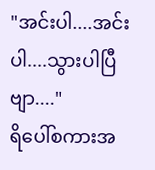"အင်းပါ....အင်းပါ....သွားပါပြီဗျာ...."
ရိပေါ်စကားအ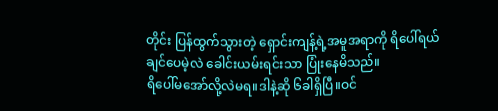တိုင်း ပြန်ထွက်သွားတဲ့ ရှောင်းကျန့်ရဲ့အမူအရာကို ရိပေါ်ရယ်ချင်ပေမဲ့လဲ ခေါင်းယမ်းရင်းသာ ပြုံးနေမိသည်။
ရိပေါ်မအော်လို့လဲမရ။ဒါနဲ့ဆို ၆ခါရှိပြီ။ဝင်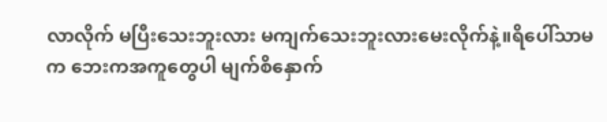လာလိုက် မပြီးသေးဘူးလား မကျက်သေးဘူးလားမေးလိုက်နဲ့။ရိပေါ်သာမက ဘေးကအကူတွေပါ မျက်စိနှောက်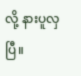လို့ နားပူလှပြီ။